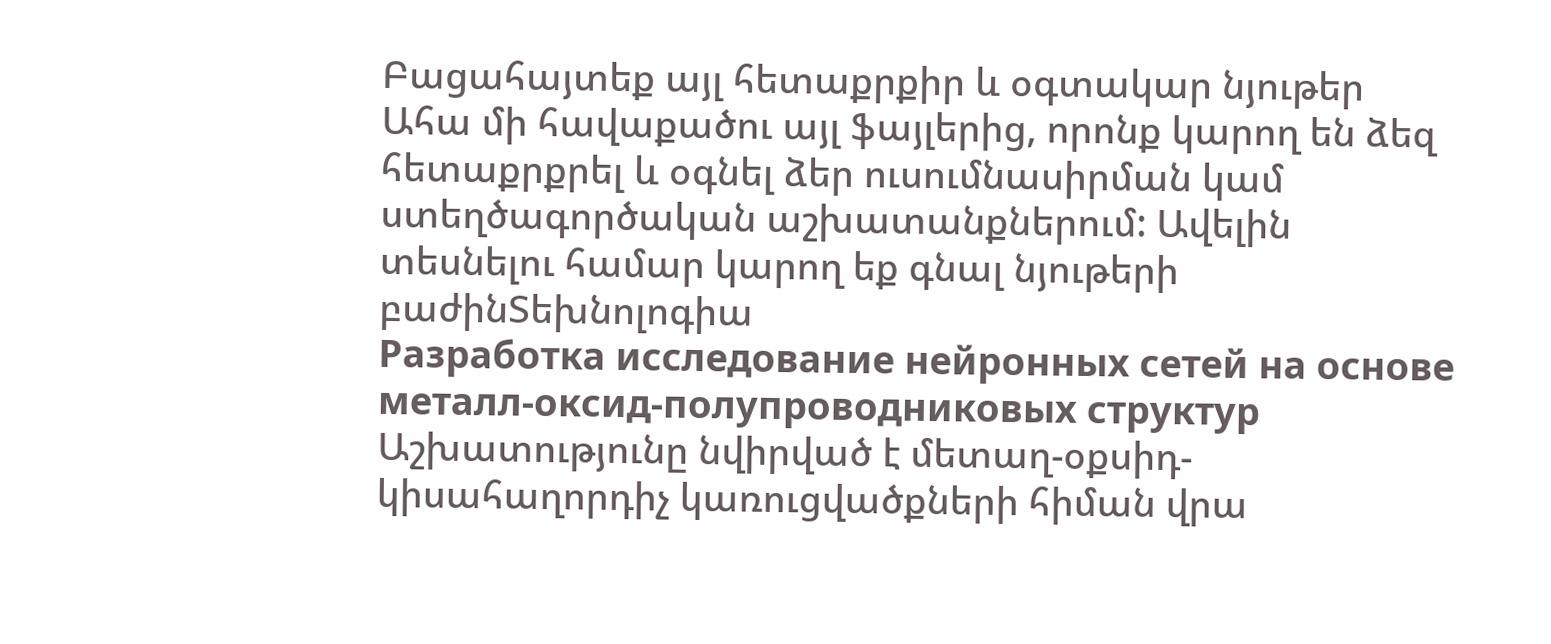Բացահայտեք այլ հետաքրքիր և օգտակար նյութեր
Ահա մի հավաքածու այլ ֆայլերից, որոնք կարող են ձեզ հետաքրքրել և օգնել ձեր ուսումնասիրման կամ ստեղծագործական աշխատանքներում: Ավելին տեսնելու համար կարող եք գնալ նյութերի բաժինՏեխնոլոգիա
Разработка исследование нейронных сетей на основе металл-оксид-полупроводниковых структур
Աշխատությունը նվիրված է մետաղ-օքսիդ-կիսահաղորդիչ կառուցվածքների հիման վրա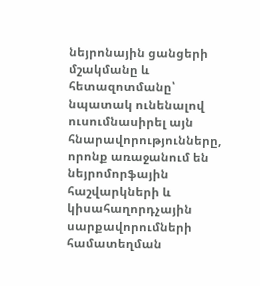նեյրոնային ցանցերի մշակմանը և հետազոտմանը՝ նպատակ ունենալով ուսումնասիրել այն հնարավորությունները, որոնք առաջանում են նեյրոմորֆային հաշվարկների և կիսահաղորդչային սարքավորումների համատեղման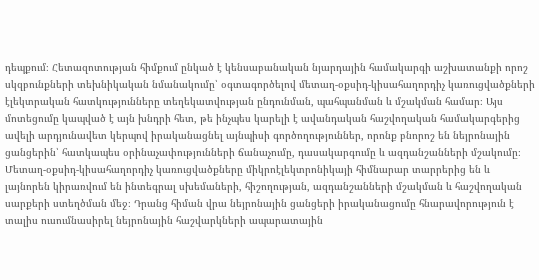դեպքում։ Հետազոտության հիմքում ընկած է կենսաբանական նյարդային համակարգի աշխատանքի որոշ սկզբունքների տեխնիկական նմանակումը՝ օգտագործելով մետաղ-օքսիդ-կիսահաղորդիչ կառուցվածքների էլեկտրական հատկությունները տեղեկատվության ընդունման, պահպանման և մշակման համար։ Այս մոտեցումը կապված է այն խնդրի հետ, թե ինչպես կարելի է ավանդական հաշվողական համակարգերից ավելի արդյունավետ կերպով իրականացնել այնպիսի գործողություններ, որոնք բնորոշ են նեյրոնային ցանցերին՝ հատկապես օրինաչափությունների ճանաչումը, դասակարգումը և ազդանշանների մշակումը։ Մետաղ-օքսիդ-կիսահաղորդիչ կառուցվածքները միկրոէլեկտրոնիկայի հիմնարար տարրերից են և լայնորեն կիրառվում են ինտեգրալ սխեմաների, հիշողության, ազդանշանների մշակման և հաշվողական սարքերի ստեղծման մեջ։ Դրանց հիման վրա նեյրոնային ցանցերի իրականացումը հնարավորություն է տալիս ուսումնասիրել նեյրոնային հաշվարկների ապարատային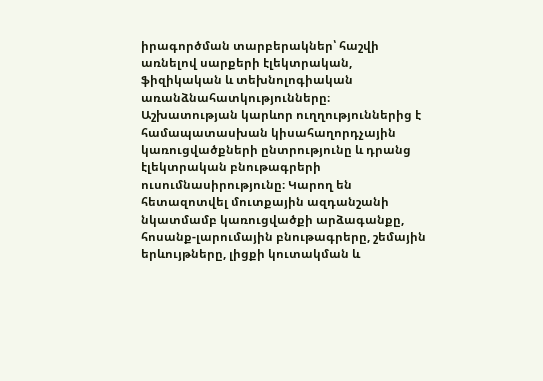իրագործման տարբերակներ՝ հաշվի առնելով սարքերի էլեկտրական, ֆիզիկական և տեխնոլոգիական առանձնահատկությունները։ Աշխատության կարևոր ուղղություններից է համապատասխան կիսահաղորդչային կառուցվածքների ընտրությունը և դրանց էլեկտրական բնութագրերի ուսումնասիրությունը։ Կարող են հետազոտվել մուտքային ազդանշանի նկատմամբ կառուցվածքի արձագանքը, հոսանք-լարումային բնութագրերը, շեմային երևույթները, լիցքի կուտակման և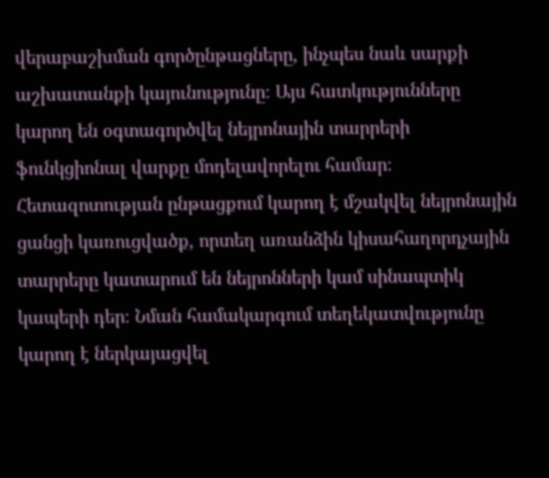վերաբաշխման գործընթացները, ինչպես նաև սարքի աշխատանքի կայունությունը։ Այս հատկությունները կարող են օգտագործվել նեյրոնային տարրերի ֆունկցիոնալ վարքը մոդելավորելու համար։ Հետազոտության ընթացքում կարող է մշակվել նեյրոնային ցանցի կառուցվածք, որտեղ առանձին կիսահաղորդչային տարրերը կատարում են նեյրոնների կամ սինապտիկ կապերի դեր։ Նման համակարգում տեղեկատվությունը կարող է ներկայացվել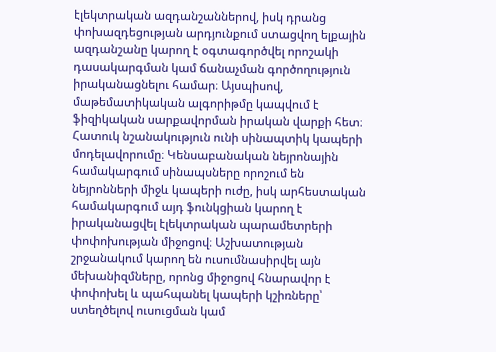էլեկտրական ազդանշաններով, իսկ դրանց փոխազդեցության արդյունքում ստացվող ելքային ազդանշանը կարող է օգտագործվել որոշակի դասակարգման կամ ճանաչման գործողություն իրականացնելու համար։ Այսպիսով, մաթեմատիկական ալգորիթմը կապվում է ֆիզիկական սարքավորման իրական վարքի հետ։ Հատուկ նշանակություն ունի սինապտիկ կապերի մոդելավորումը։ Կենսաբանական նեյրոնային համակարգում սինապսները որոշում են նեյրոնների միջև կապերի ուժը, իսկ արհեստական համակարգում այդ ֆունկցիան կարող է իրականացվել էլեկտրական պարամետրերի փոփոխության միջոցով։ Աշխատության շրջանակում կարող են ուսումնասիրվել այն մեխանիզմները, որոնց միջոցով հնարավոր է փոփոխել և պահպանել կապերի կշիռները՝ ստեղծելով ուսուցման կամ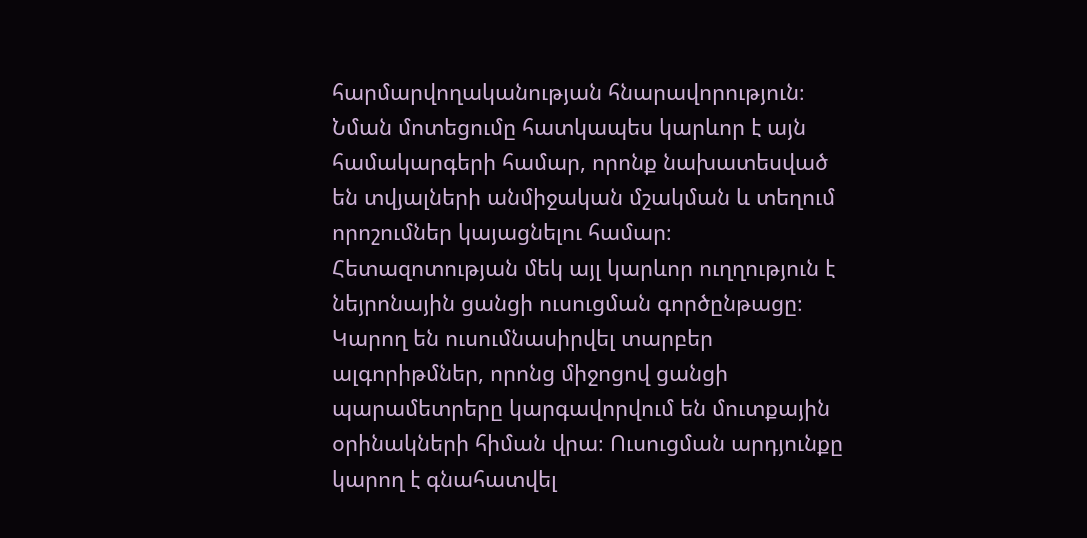հարմարվողականության հնարավորություն։ Նման մոտեցումը հատկապես կարևոր է այն համակարգերի համար, որոնք նախատեսված են տվյալների անմիջական մշակման և տեղում որոշումներ կայացնելու համար։ Հետազոտության մեկ այլ կարևոր ուղղություն է նեյրոնային ցանցի ուսուցման գործընթացը։ Կարող են ուսումնասիրվել տարբեր ալգորիթմներ, որոնց միջոցով ցանցի պարամետրերը կարգավորվում են մուտքային օրինակների հիման վրա։ Ուսուցման արդյունքը կարող է գնահատվել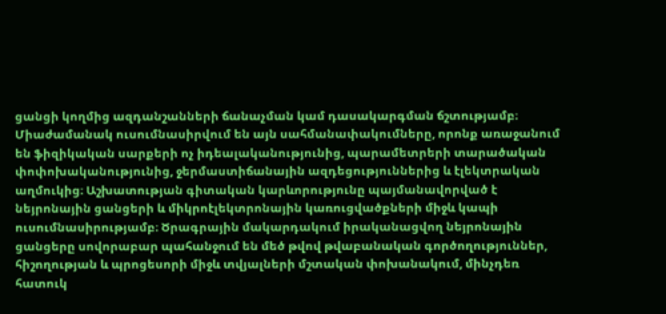ցանցի կողմից ազդանշանների ճանաչման կամ դասակարգման ճշտությամբ։ Միաժամանակ ուսումնասիրվում են այն սահմանափակումները, որոնք առաջանում են ֆիզիկական սարքերի ոչ իդեալականությունից, պարամետրերի տարածական փոփոխականությունից, ջերմաստիճանային ազդեցություններից և էլեկտրական աղմուկից։ Աշխատության գիտական կարևորությունը պայմանավորված է նեյրոնային ցանցերի և միկրոէլեկտրոնային կառուցվածքների միջև կապի ուսումնասիրությամբ։ Ծրագրային մակարդակում իրականացվող նեյրոնային ցանցերը սովորաբար պահանջում են մեծ թվով թվաբանական գործողություններ, հիշողության և պրոցեսորի միջև տվյալների մշտական փոխանակում, մինչդեռ հատուկ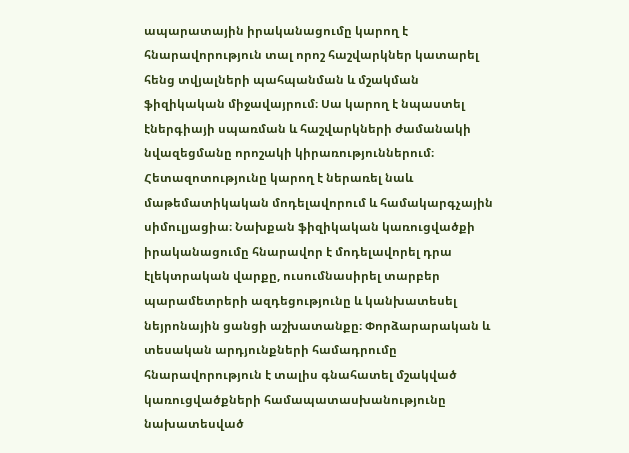ապարատային իրականացումը կարող է հնարավորություն տալ որոշ հաշվարկներ կատարել հենց տվյալների պահպանման և մշակման ֆիզիկական միջավայրում։ Սա կարող է նպաստել էներգիայի սպառման և հաշվարկների ժամանակի նվազեցմանը որոշակի կիրառություններում։ Հետազոտությունը կարող է ներառել նաև մաթեմատիկական մոդելավորում և համակարգչային սիմուլյացիա։ Նախքան ֆիզիկական կառուցվածքի իրականացումը հնարավոր է մոդելավորել դրա էլեկտրական վարքը, ուսումնասիրել տարբեր պարամետրերի ազդեցությունը և կանխատեսել նեյրոնային ցանցի աշխատանքը։ Փորձարարական և տեսական արդյունքների համադրումը հնարավորություն է տալիս գնահատել մշակված կառուցվածքների համապատասխանությունը նախատեսված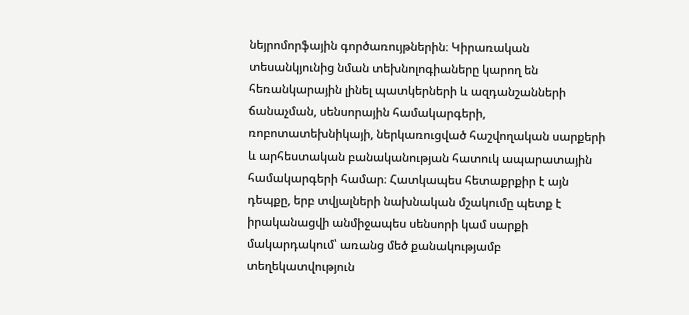նեյրոմորֆային գործառույթներին։ Կիրառական տեսանկյունից նման տեխնոլոգիաները կարող են հեռանկարային լինել պատկերների և ազդանշանների ճանաչման, սենսորային համակարգերի, ռոբոտատեխնիկայի, ներկառուցված հաշվողական սարքերի և արհեստական բանականության հատուկ ապարատային համակարգերի համար։ Հատկապես հետաքրքիր է այն դեպքը, երբ տվյալների նախնական մշակումը պետք է իրականացվի անմիջապես սենսորի կամ սարքի մակարդակում՝ առանց մեծ քանակությամբ տեղեկատվություն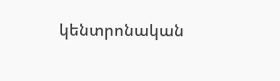կենտրոնական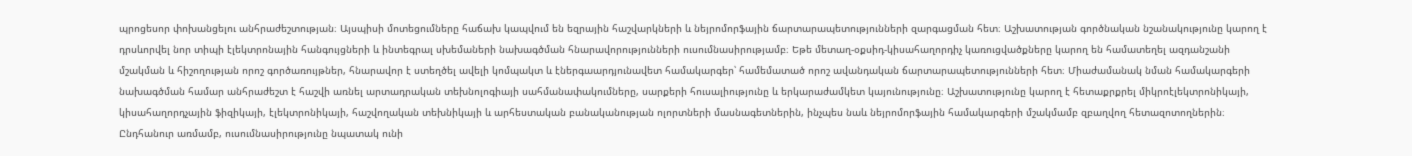պրոցեսոր փոխանցելու անհրաժեշտության։ Այսպիսի մոտեցումները հաճախ կապվում են եզրային հաշվարկների և նեյրոմորֆային ճարտարապետությունների զարգացման հետ։ Աշխատության գործնական նշանակությունը կարող է դրսևորվել նոր տիպի էլեկտրոնային հանգույցների և ինտեգրալ սխեմաների նախագծման հնարավորությունների ուսումնասիրությամբ։ Եթե մետաղ-օքսիդ-կիսահաղորդիչ կառուցվածքները կարող են համատեղել ազդանշանի մշակման և հիշողության որոշ գործառույթներ, հնարավոր է ստեղծել ավելի կոմպակտ և էներգաարդյունավետ համակարգեր՝ համեմատած որոշ ավանդական ճարտարապետությունների հետ։ Միաժամանակ նման համակարգերի նախագծման համար անհրաժեշտ է հաշվի առնել արտադրական տեխնոլոգիայի սահմանափակումները, սարքերի հուսալիությունը և երկարաժամկետ կայունությունը։ Աշխատությունը կարող է հետաքրքրել միկրոէլեկտրոնիկայի, կիսահաղորդչային ֆիզիկայի, էլեկտրոնիկայի, հաշվողական տեխնիկայի և արհեստական բանականության ոլորտների մասնագետներին, ինչպես նաև նեյրոմորֆային համակարգերի մշակմամբ զբաղվող հետազոտողներին։ Ընդհանուր առմամբ, ուսումնասիրությունը նպատակ ունի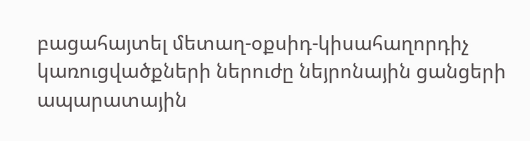բացահայտել մետաղ-օքսիդ-կիսահաղորդիչ կառուցվածքների ներուժը նեյրոնային ցանցերի ապարատային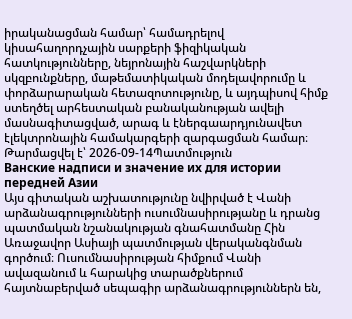իրականացման համար՝ համադրելով կիսահաղորդչային սարքերի ֆիզիկական հատկությունները, նեյրոնային հաշվարկների սկզբունքները, մաթեմատիկական մոդելավորումը և փորձարարական հետազոտությունը, և այդպիսով հիմք ստեղծել արհեստական բանականության ավելի մասնագիտացված, արագ և էներգաարդյունավետ էլեկտրոնային համակարգերի զարգացման համար։
Թարմացվել է՝ 2026-09-14Պատմություն
Ванские надписи и значение их для истории передней Азии
Այս գիտական աշխատությունը նվիրված է Վանի արձանագրությունների ուսումնասիրությանը և դրանց պատմական նշանակության գնահատմանը Հին Առաջավոր Ասիայի պատմության վերականգնման գործում։ Ուսումնասիրության հիմքում Վանի ավազանում և հարակից տարածքներում հայտնաբերված սեպագիր արձանագրություններն են,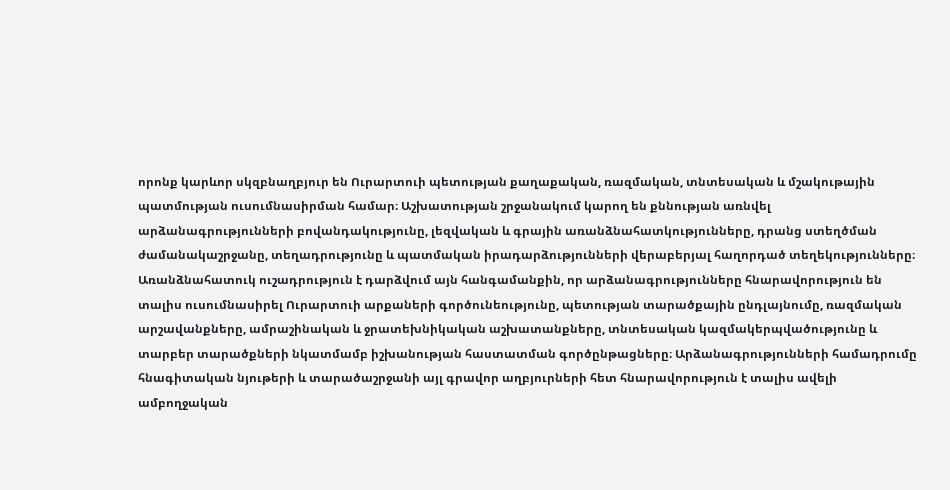որոնք կարևոր սկզբնաղբյուր են Ուրարտուի պետության քաղաքական, ռազմական, տնտեսական և մշակութային պատմության ուսումնասիրման համար։ Աշխատության շրջանակում կարող են քննության առնվել արձանագրությունների բովանդակությունը, լեզվական և գրային առանձնահատկությունները, դրանց ստեղծման ժամանակաշրջանը, տեղադրությունը և պատմական իրադարձությունների վերաբերյալ հաղորդած տեղեկությունները։ Առանձնահատուկ ուշադրություն է դարձվում այն հանգամանքին, որ արձանագրությունները հնարավորություն են տալիս ուսումնասիրել Ուրարտուի արքաների գործունեությունը, պետության տարածքային ընդլայնումը, ռազմական արշավանքները, ամրաշինական և ջրատեխնիկական աշխատանքները, տնտեսական կազմակերպվածությունը և տարբեր տարածքների նկատմամբ իշխանության հաստատման գործընթացները։ Արձանագրությունների համադրումը հնագիտական նյութերի և տարածաշրջանի այլ գրավոր աղբյուրների հետ հնարավորություն է տալիս ավելի ամբողջական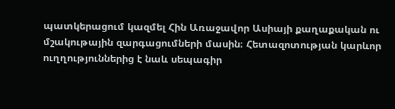պատկերացում կազմել Հին Առաջավոր Ասիայի քաղաքական ու մշակութային զարգացումների մասին։ Հետազոտության կարևոր ուղղություններից է նաև սեպագիր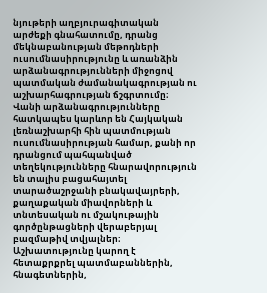նյութերի աղբյուրագիտական արժեքի գնահատումը, դրանց մեկնաբանության մեթոդների ուսումնասիրությունը և առանձին արձանագրությունների միջոցով պատմական ժամանակագրության ու աշխարհագրության ճշգրտումը։ Վանի արձանագրությունները հատկապես կարևոր են Հայկական լեռնաշխարհի հին պատմության ուսումնասիրության համար, քանի որ դրանցում պահպանված տեղեկությունները հնարավորություն են տալիս բացահայտել տարածաշրջանի բնակավայրերի, քաղաքական միավորների և տնտեսական ու մշակութային գործընթացների վերաբերյալ բազմաթիվ տվյալներ։ Աշխատությունը կարող է հետաքրքրել պատմաբաններին, հնագետներին,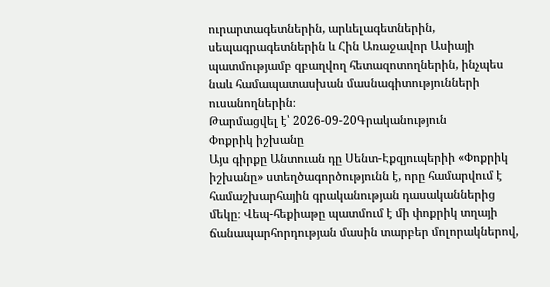ուրարտագետներին, արևելագետներին, սեպագրագետներին և Հին Առաջավոր Ասիայի պատմությամբ զբաղվող հետազոտողներին, ինչպես նաև համապատասխան մասնագիտությունների ուսանողներին։
Թարմացվել է՝ 2026-09-20Գրականություն
Փոքրիկ իշխանը
Այս գիրքը Անտուան դը Սենտ-Էքզյուպերիի «Փոքրիկ իշխանը» ստեղծագործությունն է, որը համարվում է համաշխարհային գրականության դասականներից մեկը։ Վեպ-հեքիաթը պատմում է մի փոքրիկ տղայի ճանապարհորդության մասին տարբեր մոլորակներով,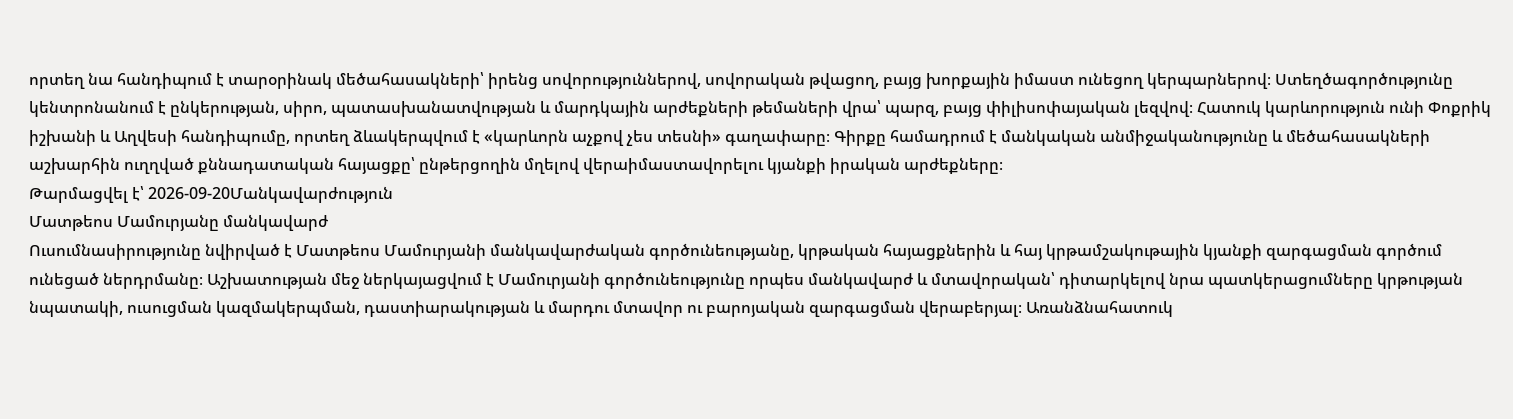որտեղ նա հանդիպում է տարօրինակ մեծահասակների՝ իրենց սովորություններով, սովորական թվացող, բայց խորքային իմաստ ունեցող կերպարներով։ Ստեղծագործությունը կենտրոնանում է ընկերության, սիրո, պատասխանատվության և մարդկային արժեքների թեմաների վրա՝ պարզ, բայց փիլիսոփայական լեզվով։ Հատուկ կարևորություն ունի Փոքրիկ իշխանի և Աղվեսի հանդիպումը, որտեղ ձևակերպվում է «կարևորն աչքով չես տեսնի» գաղափարը։ Գիրքը համադրում է մանկական անմիջականությունը և մեծահասակների աշխարհին ուղղված քննադատական հայացքը՝ ընթերցողին մղելով վերաիմաստավորելու կյանքի իրական արժեքները։
Թարմացվել է՝ 2026-09-20Մանկավարժություն
Մատթեոս Մամուրյանը մանկավարժ
Ուսումնասիրությունը նվիրված է Մատթեոս Մամուրյանի մանկավարժական գործունեությանը, կրթական հայացքներին և հայ կրթամշակութային կյանքի զարգացման գործում ունեցած ներդրմանը։ Աշխատության մեջ ներկայացվում է Մամուրյանի գործունեությունը որպես մանկավարժ և մտավորական՝ դիտարկելով նրա պատկերացումները կրթության նպատակի, ուսուցման կազմակերպման, դաստիարակության և մարդու մտավոր ու բարոյական զարգացման վերաբերյալ։ Առանձնահատուկ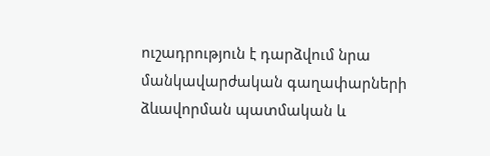ուշադրություն է դարձվում նրա մանկավարժական գաղափարների ձևավորման պատմական և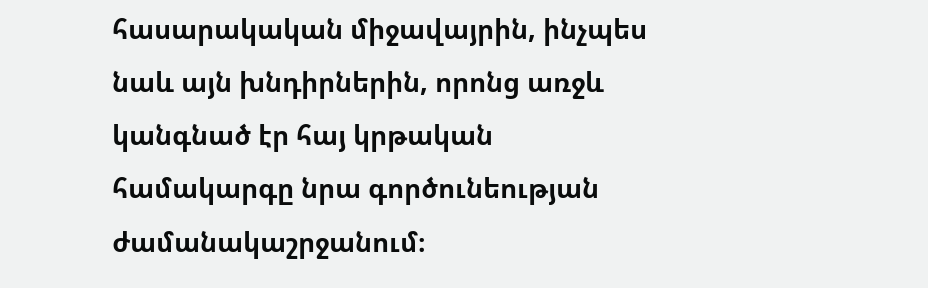հասարակական միջավայրին, ինչպես նաև այն խնդիրներին, որոնց առջև կանգնած էր հայ կրթական համակարգը նրա գործունեության ժամանակաշրջանում։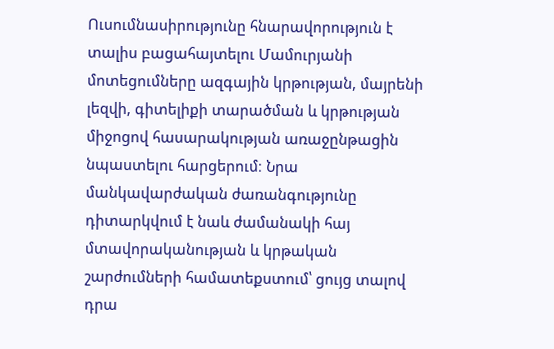Ուսումնասիրությունը հնարավորություն է տալիս բացահայտելու Մամուրյանի մոտեցումները ազգային կրթության, մայրենի լեզվի, գիտելիքի տարածման և կրթության միջոցով հասարակության առաջընթացին նպաստելու հարցերում։ Նրա մանկավարժական ժառանգությունը դիտարկվում է նաև ժամանակի հայ մտավորականության և կրթական շարժումների համատեքստում՝ ցույց տալով դրա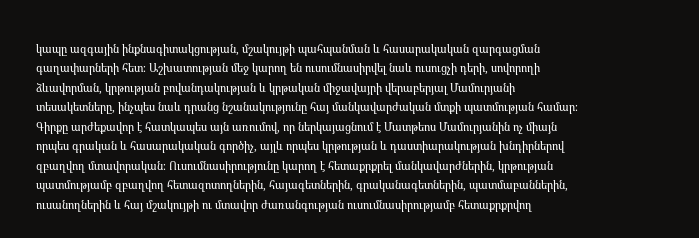կապը ազգային ինքնագիտակցության, մշակույթի պահպանման և հասարակական զարգացման գաղափարների հետ։ Աշխատության մեջ կարող են ուսումնասիրվել նաև ուսուցչի դերի, սովորողի ձևավորման, կրթության բովանդակության և կրթական միջավայրի վերաբերյալ Մամուրյանի տեսակետները, ինչպես նաև դրանց նշանակությունը հայ մանկավարժական մտքի պատմության համար։ Գիրքը արժեքավոր է հատկապես այն առումով, որ ներկայացնում է Մատթեոս Մամուրյանին ոչ միայն որպես գրական և հասարակական գործիչ, այլև որպես կրթության և դաստիարակության խնդիրներով զբաղվող մտավորական։ Ուսումնասիրությունը կարող է հետաքրքրել մանկավարժներին, կրթության պատմությամբ զբաղվող հետազոտողներին, հայագետներին, գրականագետներին, պատմաբաններին, ուսանողներին և հայ մշակույթի ու մտավոր ժառանգության ուսումնասիրությամբ հետաքրքրվող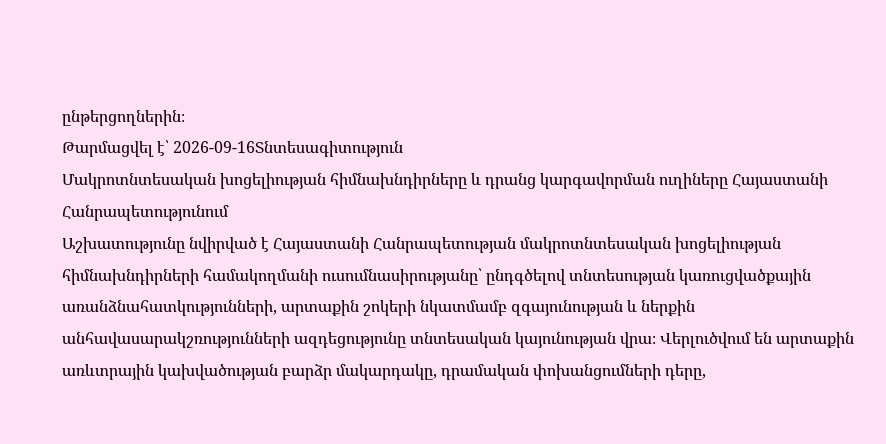ընթերցողներին։
Թարմացվել է՝ 2026-09-16Տնտեսագիտություն
Մակրոտնտեսական խոցելիության հիմնախնդիրները և դրանց կարգավորման ուղիները Հայաստանի Հանրապետությունում
Աշխատությունը նվիրված է Հայաստանի Հանրապետության մակրոտնտեսական խոցելիության հիմնախնդիրների համակողմանի ուսումնասիրությանը՝ ընդգծելով տնտեսության կառուցվածքային առանձնահատկությունների, արտաքին շոկերի նկատմամբ զգայունության և ներքին անհավասարակշռությունների ազդեցությունը տնտեսական կայունության վրա։ Վերլուծվում են արտաքին առևտրային կախվածության բարձր մակարդակը, դրամական փոխանցումների դերը,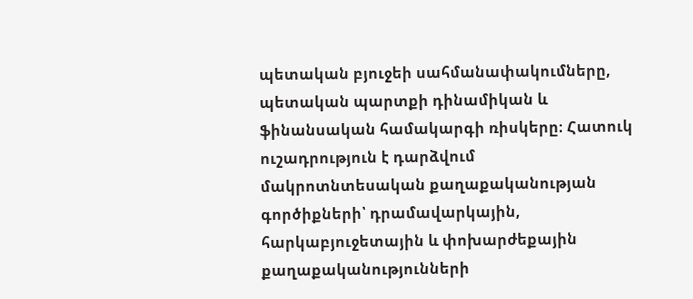պետական բյուջեի սահմանափակումները, պետական պարտքի դինամիկան և ֆինանսական համակարգի ռիսկերը։ Հատուկ ուշադրություն է դարձվում մակրոտնտեսական քաղաքականության գործիքների՝ դրամավարկային, հարկաբյուջետային և փոխարժեքային քաղաքականությունների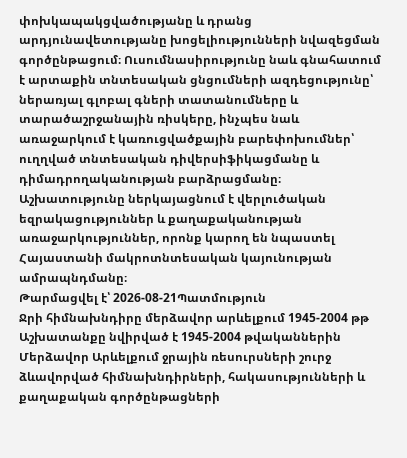փոխկապակցվածությանը և դրանց արդյունավետությանը խոցելիությունների նվազեցման գործընթացում։ Ուսումնասիրությունը նաև գնահատում է արտաքին տնտեսական ցնցումների ազդեցությունը՝ ներառյալ գլոբալ գների տատանումները և տարածաշրջանային ռիսկերը, ինչպես նաև առաջարկում է կառուցվածքային բարեփոխումներ՝ ուղղված տնտեսական դիվերսիֆիկացմանը և դիմադրողականության բարձրացմանը։ Աշխատությունը ներկայացնում է վերլուծական եզրակացություններ և քաղաքականության առաջարկություններ, որոնք կարող են նպաստել Հայաստանի մակրոտնտեսական կայունության ամրապնդմանը։
Թարմացվել է՝ 2026-08-21Պատմություն
Ջրի հիմնախնդիրը մերձավոր արևելքում 1945-2004 թթ
Աշխատանքը նվիրված է 1945-2004 թվականներին Մերձավոր Արևելքում ջրային ռեսուրսների շուրջ ձևավորված հիմնախնդիրների, հակասությունների և քաղաքական գործընթացների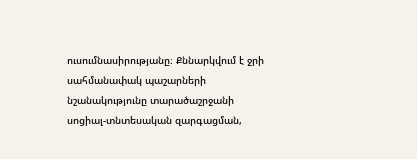ուսումնասիրությանը։ Քննարկվում է ջրի սահմանափակ պաշարների նշանակությունը տարածաշրջանի սոցիալ-տնտեսական զարգացման,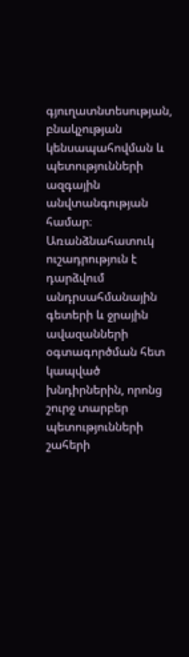գյուղատնտեսության, բնակչության կենսապահովման և պետությունների ազգային անվտանգության համար։ Առանձնահատուկ ուշադրություն է դարձվում անդրսահմանային գետերի և ջրային ավազանների օգտագործման հետ կապված խնդիրներին, որոնց շուրջ տարբեր պետությունների շահերի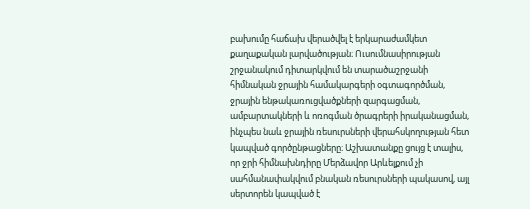բախումը հաճախ վերածվել է երկարաժամկետ քաղաքական լարվածության։ Ուսումնասիրության շրջանակում դիտարկվում են տարածաշրջանի հիմնական ջրային համակարգերի օգտագործման, ջրային ենթակառուցվածքների զարգացման, ամբարտակների և ոռոգման ծրագրերի իրականացման, ինչպես նաև ջրային ռեսուրսների վերահսկողության հետ կապված գործընթացները։ Աշխատանքը ցույց է տալիս, որ ջրի հիմնախնդիրը Մերձավոր Արևելքում չի սահմանափակվում բնական ռեսուրսների պակասով, այլ սերտորեն կապված է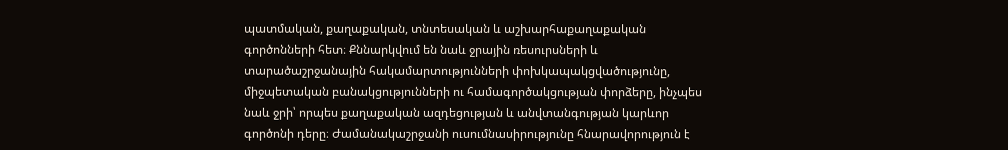պատմական, քաղաքական, տնտեսական և աշխարհաքաղաքական գործոնների հետ։ Քննարկվում են նաև ջրային ռեսուրսների և տարածաշրջանային հակամարտությունների փոխկապակցվածությունը, միջպետական բանակցությունների ու համագործակցության փորձերը, ինչպես նաև ջրի՝ որպես քաղաքական ազդեցության և անվտանգության կարևոր գործոնի դերը։ Ժամանակաշրջանի ուսումնասիրությունը հնարավորություն է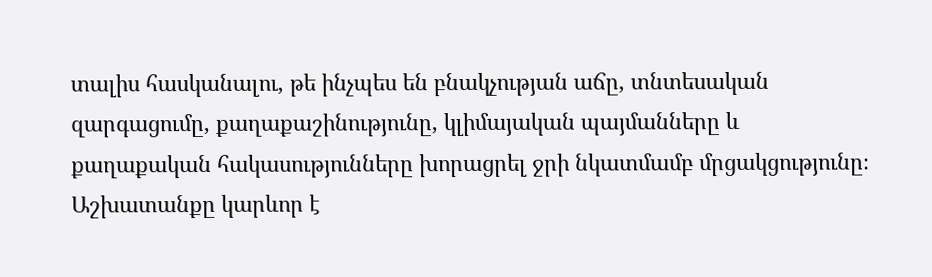տալիս հասկանալու, թե ինչպես են բնակչության աճը, տնտեսական զարգացումը, քաղաքաշինությունը, կլիմայական պայմանները և քաղաքական հակասությունները խորացրել ջրի նկատմամբ մրցակցությունը։ Աշխատանքը կարևոր է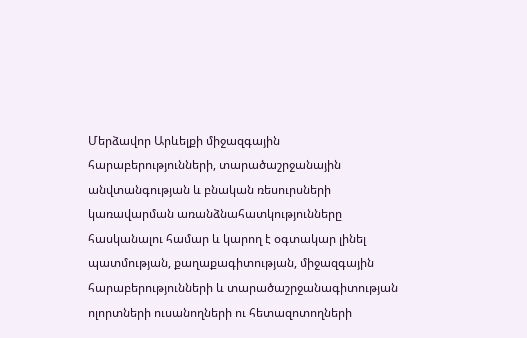Մերձավոր Արևելքի միջազգային հարաբերությունների, տարածաշրջանային անվտանգության և բնական ռեսուրսների կառավարման առանձնահատկությունները հասկանալու համար և կարող է օգտակար լինել պատմության, քաղաքագիտության, միջազգային հարաբերությունների և տարածաշրջանագիտության ոլորտների ուսանողների ու հետազոտողների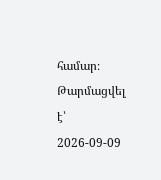համար։
Թարմացվել է՝ 2026-09-09